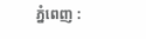ភ្នំពេញ :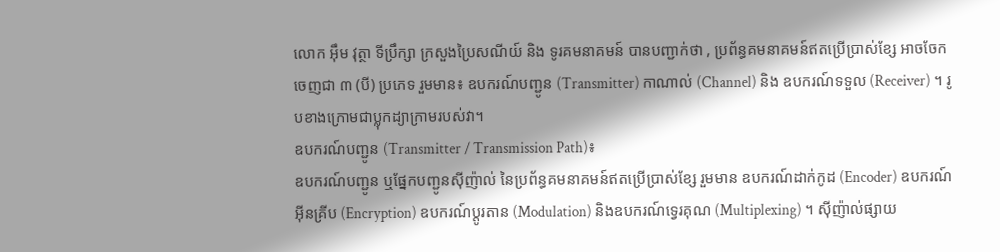លោក អុឹម វុត្ថា ទីប្រឹក្សា ក្រសួងប្រៃសណីយ៍ និង ទូរគមនាគមន៍ បានបញ្ជាក់ថា , ប្រព័ន្ធគមនាគមន៍ឥតប្រើប្រាស់ខ្សែ អាចចែកចេញជា ៣ (បី) ប្រភេទ រួមមាន៖ ឧបករណ៍បញ្ជូន (Transmitter) កាណាល់ (Channel) និង ឧបករណ៍ទទួល (Receiver) ។ រូបខាងក្រោមជាប្លុកដ្យាក្រាមរបស់វា។
ឧបករណ៍បញ្ជូន (Transmitter / Transmission Path)៖
ឧបករណ៍បញ្ជូន ឬផ្នែកបញ្ជូនស៊ីញ៉ាល់ នៃប្រព័ន្ធគមនាគមន៍ឥតប្រើប្រាស់ខ្សែ រួមមាន ឧបករណ៍ដាក់កូដ (Encoder) ឧបករណ៍អ៊ីនគ្រីប (Encryption) ឧបករណ៍ប្តូរតាន (Modulation) និងឧបករណ៍ទ្វេរគុណ (Multiplexing) ។ ស៊ីញ៉ាល់ផ្សាយ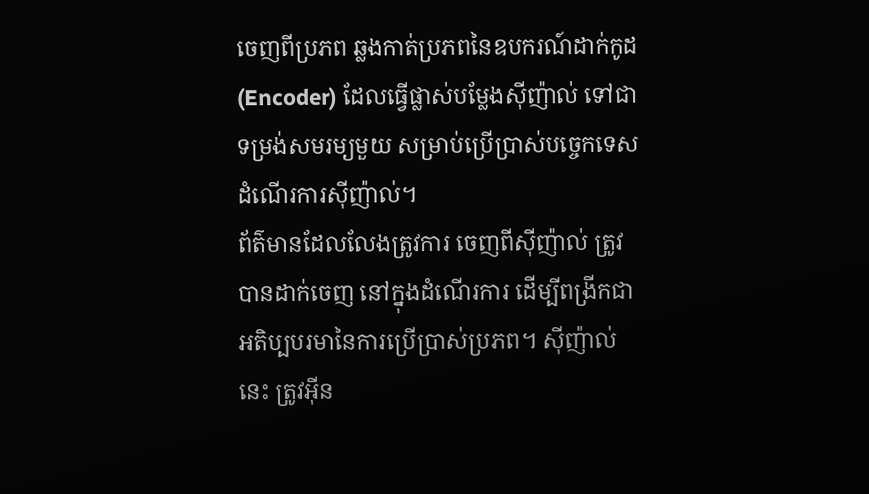ចេញពីប្រភព ឆ្លងកាត់ប្រភពនៃឧបករណ៍ដាក់កូដ (Encoder) ដែលធ្វើផ្លាស់បម្លែងស៊ីញ៉ាល់ ទៅជាទម្រង់សមរម្យមួយ សម្រាប់ប្រើប្រាស់បច្ចេកទេសដំណើរការស៊ីញ៉ាល់។
ព័ត៌មានដែលលែងត្រូវការ ចេញពីស៊ីញ៉ាល់ ត្រូវបានដាក់ចេញ នៅក្នុងដំណើរការ ដើម្បីពង្រីកជាអតិប្បបរមានៃការប្រើប្រាស់ប្រភព។ ស៊ីញ៉ាល់នេះ ត្រូវអ៊ីន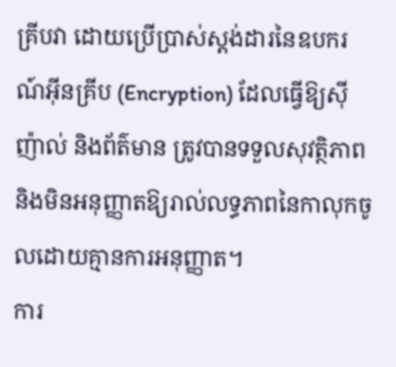គ្រីបវា ដោយប្រើប្រាស់ស្តង់ដារនៃឧបករណ៍អ៊ីនគ្រីប (Encryption) ដែលធ្វើឱ្យស៊ីញ៉ាល់ និងព័ត៌មាន ត្រូវបានទទួលសុវត្ថិភាព និងមិនអនុញ្ញាតឱ្យរាល់លទ្ធភាពនៃកាលុកចូលដោយគ្មានការអនុញ្ញាត។
ការ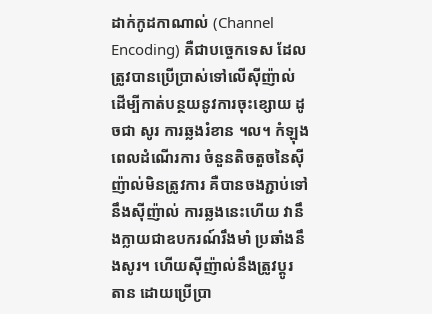ដាក់កូដកាណាល់ (Channel Encoding) គឺជាបច្ចេកទេស ដែលត្រូវបានប្រើប្រាស់ទៅលើស៊ីញ៉ាល់ ដើម្បីកាត់បន្ថយនូវការចុះខ្សោយ ដូចជា សូរ ការឆ្លងរំខាន ។ល។ កំឡុងពេលដំណើរការ ចំនួនតិចតួចនៃស៊ីញ៉ាល់មិនត្រូវការ គឺបានចងភ្ជាប់ទៅនឹងស៊ីញ៉ាល់ ការឆ្លងនេះហើយ វានឹងក្លាយជាឧបករណ៍រឹងមាំ ប្រឆាំងនឹងសូរ។ ហើយស៊ីញ៉ាល់នឹងត្រូវប្តូរ តាន ដោយប្រើប្រា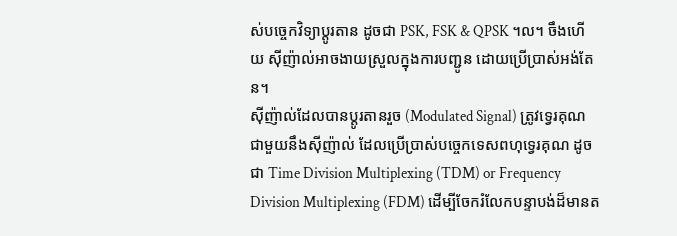ស់បច្ចេកវិទ្យាប្តូរតាន ដូចជា PSK, FSK & QPSK ។ល។ ចឹងហើយ ស៊ីញ៉ាល់អាចងាយស្រួលក្នុងការបញ្ជូន ដោយប្រើប្រាស់អង់តែន។
ស៊ីញ៉ាល់ដែលបានប្តូរតានរួច (Modulated Signal) ត្រូវទ្វេរគុណ ជាមួយនឹងស៊ីញ៉ាល់ ដែលប្រើប្រាស់បច្ចេកទេសពហុទ្វេរគុណ ដូចជា Time Division Multiplexing (TDM) or Frequency Division Multiplexing (FDM) ដើម្បីចែករំលែកបន្ទាបង់ដ៏មានត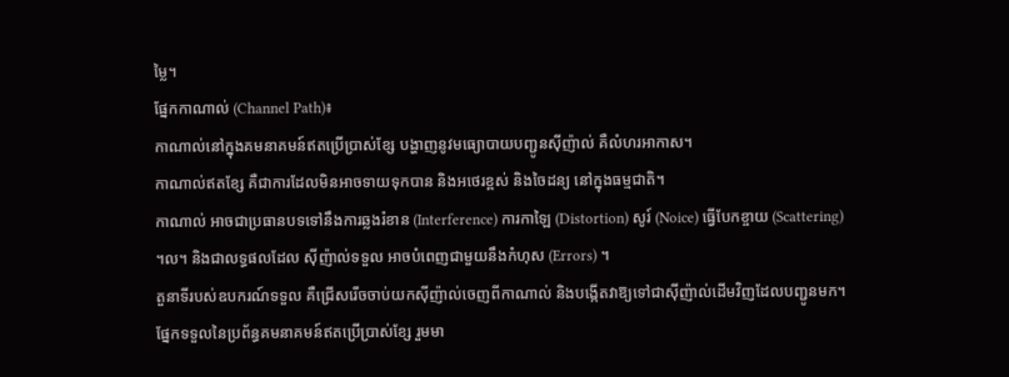ម្លៃ។
ផ្នែកកាណាល់ (Channel Path)៖
កាណាល់នៅក្នុងគមនាគមន៍ឥតប្រើប្រាស់ខ្សែ បង្ហាញនូវមធ្យោបាយបញ្ជូនស៊ីញ៉ាល់ គឺលំហរអាកាស។
កាណាល់ឥតខ្សែ គឺជាការដែលមិនអាចទាយទុកបាន និងអថេរខ្ពស់ និងចៃដន្យ នៅក្នុងធម្មជាតិ។
កាណាល់ អាចជាប្រធានបទទៅនឹងការឆ្លងរំខាន (Interference) ការកាឡៃ (Distortion) សូរ៍ (Noice) ធ្វើបែកខ្ចាយ (Scattering) ។ល។ និងជាលទ្ធផលដែល ស៊ីញ៉ាល់ទទួល អាចបំពេញជាមួយនឹងកំហុស (Errors) ។
តួនាទីរបស់ឧបករណ៍ទទួល គឺជ្រើសរើចចាប់យកស៊ីញ៉ាល់ចេញពីកាណាល់ និងបង្កើតវាឱ្យទៅជាស៊ីញ៉ាល់ដើមវិញដែលបញ្ជូនមក។ ផ្នែកទទួលនៃប្រព័ន្ធគមនាគមន៍ឥតប្រើប្រាស់ខ្សែ រួមមា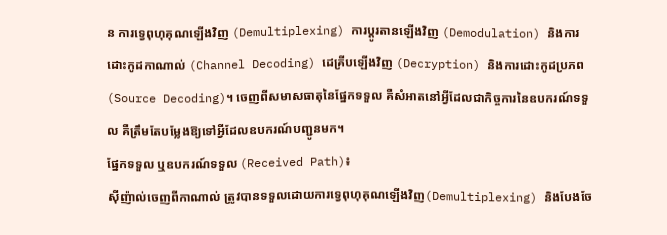ន ការទ្វេពុហុគុណឡើងវិញ (Demultiplexing) ការប្តូរតានឡើងវិញ (Demodulation) និងការដោះកូដកាណាល់ (Channel Decoding) ដេគ្រីបឡើងវិញ (Decryption) និងការដោះកូដប្រភព (Source Decoding)។ ចេញពីសមាសធាតុនៃផ្នែកទទួល គឺសំអាតនៅអ្វីដែលជាកិច្ចការនៃឧបករណ៍ទទួល គឺត្រឹមតែបម្លែងឱ្យទៅអ្វីដែលឧបករណ៍បញ្ជូនមក។
ផ្នែកទទួល ឬឧបករណ៍ទទួល (Received Path)៖
ស៊ីញ៉ាល់ចេញពីកាណាល់ ត្រូវបានទទួលដោយការទ្វេពុហុគុណឡើងវិញ(Demultiplexing) និងបែងចែ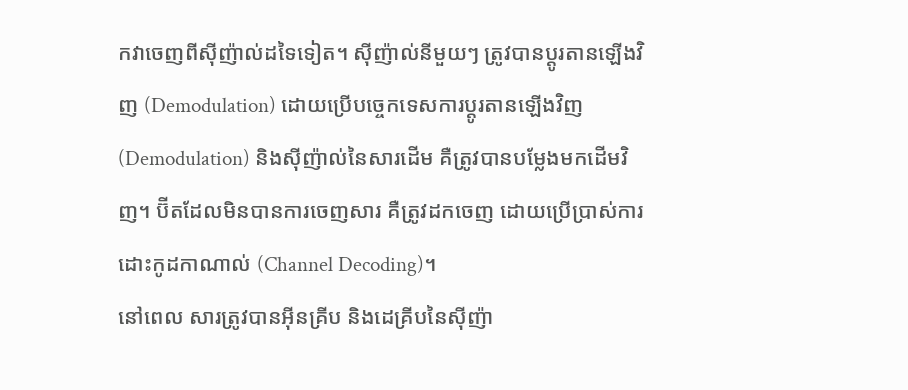កវាចេញពីស៊ីញ៉ាល់ដទៃទៀត។ ស៊ីញ៉ាល់នីមួយៗ ត្រូវបានប្តូរតានឡើងវិញ (Demodulation) ដោយប្រើបច្ចេកទេសការប្តូរតានឡើងវិញ (Demodulation) និងស៊ីញ៉ាល់នៃសារដើម គឺត្រូវបានបម្លែងមកដើមវិញ។ ប៊ីតដែលមិនបានការចេញសារ គឺត្រូវដកចេញ ដោយប្រើប្រាស់ការដោះកូដកាណាល់ (Channel Decoding)។
នៅពេល សារត្រូវបានអ៊ីនគ្រីប និងដេគ្រីបនៃស៊ីញ៉ា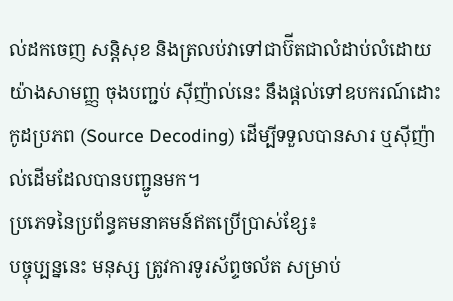ល់ដកចេញ សន្តិសុខ និងត្រលប់វាទៅជាប៊ីតជាលំដាប់លំដោយយ៉ាងសាមញ្ញ ចុងបញ្ជប់ ស៊ីញ៉ាល់នេះ នឹងផ្តល់ទៅឧបករណ៍ដោះកូដប្រភព (Source Decoding) ដើម្បីទទួលបានសារ ឬស៊ីញ៉ាល់ដើមដែលបានបញ្ជូនមក។
ប្រភេទនៃប្រព័ន្ធគមនាគមន៍ឥតប្រើប្រាស់ខ្សែ៖
បច្ចុប្បន្ននេះ មនុស្ស ត្រូវការទូរស័ព្ទចល័ត សម្រាប់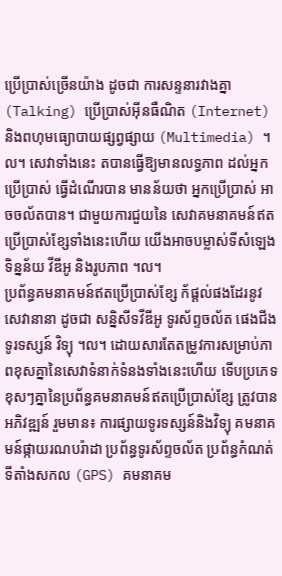ប្រើប្រាស់ច្រើនយ៉ាង ដូចជា ការសន្ទនារវាងគ្នា (Talking) ប្រើប្រាស់អ៊ីនធឺណិត (Internet) និងពហុមធ្យោបាយផ្សព្វផ្សាយ (Multimedia) ។ល។ សេវាទាំងនេះ តបានធ្វើឱ្យមានលទ្ធភាព ដល់អ្នកប្រើប្រាស់ ធ្វើដំណើរបាន មានន័យថា អ្នកប្រើប្រាស់ អាចចល័តបាន។ ជាមួយការជួយនៃ សេវាគមនាគមន៍ឥតប្រើប្រាស់ខ្សែទាំងនេះហើយ យើងអាចបម្លាស់ទីសំឡេង ទិន្នន័យ វីឌីអូ និងរូបភាព ។ល។
ប្រព័ន្ធគមនាគមន៍ឥតប្រើប្រាស់ខ្សែ ក័ផ្តល់ផងដែរនូវសេវានានា ដូចជា សន្និសីទវីឌីអូ ទូរស័ព្ទចល័ត ផេងជីង ទូរទស្សន៍ វិទ្យុ ។ល។ ដោយសារតែតម្រូវការសម្រាប់ភាពខុសគ្នានៃសេវាទំនាក់ទំនងទាំងនេះហើយ ទើបប្រភេទខុសៗគ្នានៃប្រព័ន្ធគមនាគមន៍ឥតប្រើប្រាស់ខ្សែ ត្រូវបានអភិវឌ្ឍន៍ រួមមាន៖ ការផ្សាយទូរទស្សន៍និងវិទ្យុ គមនាគមន៍ផ្កាយរណបរ៉ាដា ប្រព័ន្ធទូរស័ព្ទចល័ត ប្រព័ន្ធកំណត់ទីតាំងសកល (GPS) គមនាគម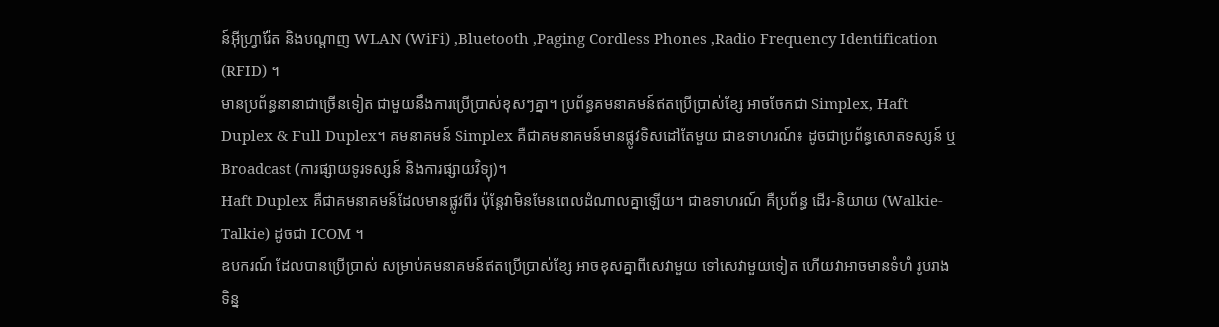ន៍អ៊ីហ្វ្រារ៉ែត និងបណ្តាញ WLAN (WiFi) ,Bluetooth ,Paging Cordless Phones ,Radio Frequency Identification (RFID) ។
មានប្រព័ន្ធនានាជាច្រើនទៀត ជាមួយនឹងការប្រើប្រាស់ខុសៗគ្នា។ ប្រព័ន្ធគមនាគមន៍ឥតប្រើប្រាស់ខ្សែ អាចចែកជា Simplex, Haft Duplex & Full Duplex។ គមនាគមន៍ Simplex គឺជាគមនាគមន៍មានផ្លូវទិសដៅតែមួយ ជាឧទាហរណ៍៖ ដូចជាប្រព័ន្ធសោតទស្សន៍ ឬ Broadcast (ការផ្សាយទូរទស្សន៍ និងការផ្សាយវិទ្យុ)។
Haft Duplex គឺជាគមនាគមន៍ដែលមានផ្លូវពីរ ប៉ុន្តែវាមិនមែនពេលដំណាលគ្នាឡើយ។ ជាឧទាហរណ៍ គឺប្រព័ន្ធ ដើរ-និយាយ (Walkie-Talkie) ដូចជា ICOM ។
ឧបករណ៍ ដែលបានប្រើប្រាស់ សម្រាប់គមនាគមន៍ឥតប្រើប្រាស់ខ្សែ អាចខុសគ្នាពីសេវាមួយ ទៅសេវាមួយទៀត ហើយវាអាចមានទំហំ រូបរាង ទិន្ន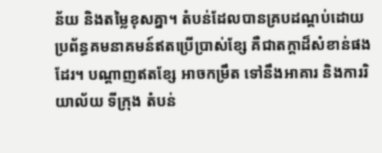ន័យ និងតម្លៃខុសគ្នា។ តំបន់ដែលបានគ្របដណ្តប់ដោយប្រព័ន្ធគមនាគមន៍ឥតប្រើប្រាស់ខ្សែ គឺជាតក្តាដ៏សំខាន់ផងដែរ។ បណ្តាញឥតខ្សែ អាចកម្រឹត ទៅនឹងអាគារ និងការរិយាល័យ ទីក្រុង តំបន់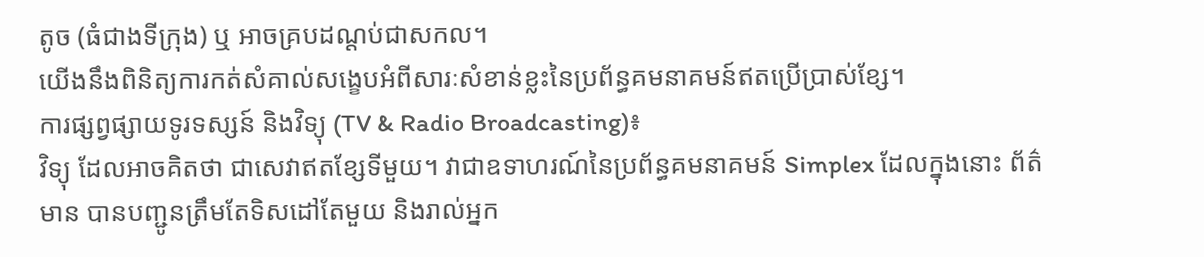តូច (ធំជាងទីក្រុង) ឬ អាចគ្របដណ្តប់ជាសកល។
យើងនឹងពិនិត្យការកត់សំគាល់សង្ខេបអំពីសារៈសំខាន់ខ្លះនៃប្រព័ន្ធគមនាគមន៍ឥតប្រើប្រាស់ខ្សែ។
ការផ្សព្វផ្សាយទូរទស្សន៍ និងវិទ្យុ (TV & Radio Broadcasting)៖
វិទ្យុ ដែលអាចគិតថា ជាសេវាឥតខ្សែទីមួយ។ វាជាឧទាហរណ៍នៃប្រព័ន្ធគមនាគមន៍ Simplex ដែលក្នុងនោះ ព័ត៌មាន បានបញ្ជូនត្រឹមតែទិសដៅតែមួយ និងរាល់អ្នក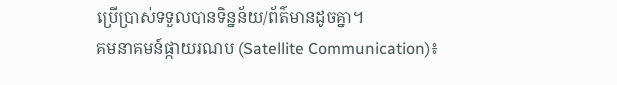ប្រើប្រាស់ទទួលបានទិន្នន័យ/ព័ត៌មានដូចគ្នា។
គមនាគមន៍ផ្កាយរណប (Satellite Communication)៖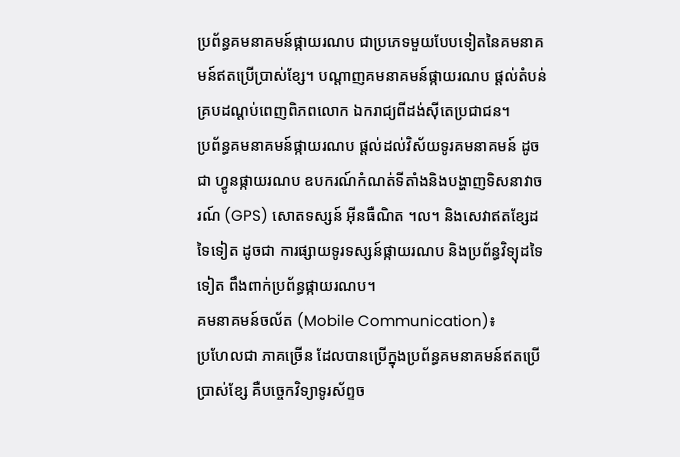ប្រព័ន្ធគមនាគមន៍ផ្កាយរណប ជាប្រភេទមួយបែបទៀតនៃគមនាគមន៍ឥតប្រើប្រាស់ខ្សែ។ បណ្តាញគមនាគមន៍ផ្កាយរណប ផ្តល់តំបន់គ្របដណ្តប់ពេញពិភពលោក ឯករាជ្យពីដង់ស៊ីតេប្រជាជន។
ប្រព័ន្ធគមនាគមន៍ផ្កាយរណប ផ្តល់ដល់វិស័យទូរគមនាគមន៍ ដូចជា ហ្វូនផ្កាយរណប ឧបករណ៍កំណត់ទីតាំងនិងបង្ហាញទិសនាវាចរណ៍ (GPS) សោតទស្សន៍ អ៊ីនធឺណិត ។ល។ និងសេវាឥតខ្សែដទៃទៀត ដូចជា ការផ្សាយទូរទស្សន៍ផ្កាយរណប និងប្រព័ន្ធវិទ្យុដទៃទៀត ពឹងពាក់ប្រព័ន្ធផ្កាយរណប។
គមនាគមន៍ចល័ត (Mobile Communication)៖
ប្រហែលជា ភាគច្រើន ដែលបានប្រើក្នុងប្រព័ន្ធគមនាគមន៍ឥតប្រើប្រាស់ខ្សែ គឺបច្ចេកវិទ្យាទូរស័ព្ទច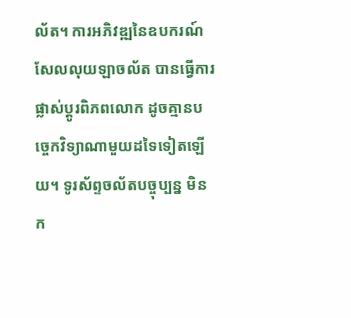ល័ត។ ការអភិវឌ្ឍនៃឧបករណ៍សែលលុយឡាចល័ត បានធ្វើការផ្លាស់ប្តូរពិភពលោក ដូចគ្មានបច្ចេកវិទ្យាណាមួយដទៃទៀតឡើយ។ ទូរស័ព្ទចល័តបច្ចុប្បន្ន មិនក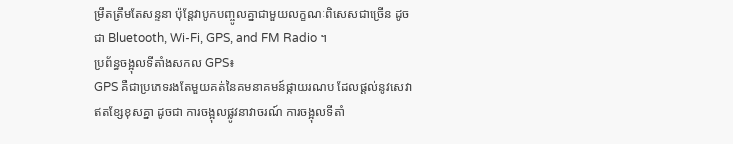ម្រឹតត្រឹមតែសន្ទនា ប៉ុន្តែវាបូកបញ្ចូលគ្នាជាមួយលក្ខណៈពិសេសជាច្រើន ដូចជា Bluetooth, Wi-Fi, GPS, and FM Radio ។
ប្រព័ន្ធចង្អុលទីតាំងសកល GPS៖
GPS គឺជាប្រភេទរងតែមួយគត់នៃគមនាគមន៍ផ្កាយរណប ដែលផ្តល់នូវសេវាឥតខ្សែខុសគ្នា ដូចជា ការចង្អុលផ្លូវនាវាចរណ៍ ការចង្អុលទីតាំ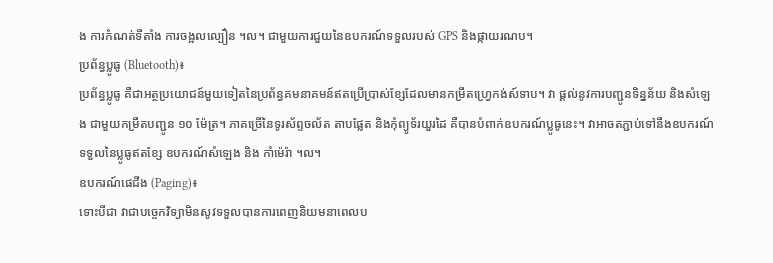ង ការកំណត់ទីតាំង ការចង្អលល្បឿន ។ល។ ជាមួយការជួយនៃឧបករណ៍ទទួលរបស់ GPS និងផ្កាយរណប។
ប្រព័ន្ធប្លូធូ (Bluetooth)៖
ប្រព័ន្ធប្លូធូ គឺជាអត្ថប្រយោជន៍មួយទៀតនៃប្រព័ន្ធគមនាគមន៍ឥតប្រើប្រាស់ខ្សែដែលមានកម្រឹតហ្វ្រេកង់ស៍ទាប។ វា ផ្តល់នូវការបញ្ជូនទិន្នន័យ និងសំឡេង ជាមួយកម្រឹតបញ្ជូន ១០ ម៉ែត្រ។ ភាគច្រើនៃទូរស័ព្ទចល័ត តាបផ្លែត និងកុំព្យូទ័រយួរដៃ គឺបានបំពាក់ឧបករណ៍ប្លូធូនេះ។ វាអាចតភ្ជាប់ទៅនឹងឧបករណ៍ទទួលនៃប្លូធូឥតខ្សែ ឧបករណ៍សំឡេង និង កាំម៉េរ៉ា ។ល។
ឧបករណ៍ផេជីង (Paging)៖
ទោះបីជា វាជាបច្ចេកវិទ្យាមិនសូវទទួលបានការពេញនិយមនាពេលប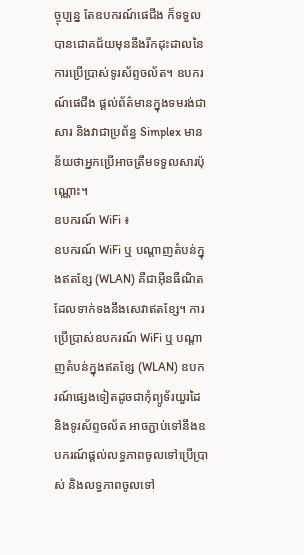ច្ចុប្បន្ន តែឧបករណ៍ផេជីង ក៏ទទួលបានជោគជ័យមុននឹងរីកដុះដាលនៃការប្រើប្រាស់ទូរស័ព្ទចល័ត។ ឧបករណ៍ផេជីង ផ្តល់ព័ត៌មានក្នុងទមរង់ជាសារ និងវាជាប្រព័ន្ធ Simplex មានន័យថាអ្នកប្រើអាចត្រឹមទទួលសារប៉ុណ្ណោះ។
ឧបករណ៍ WiFi ៖
ឧបករណ៍ WiFi ឬ បណ្តាញតំបន់ក្នុងឥតខ្សែ (WLAN) គឺជាអ៊ីនធឺណិតដែលទាក់ទងនឹងសេវាឥតខ្សែ។ ការប្រើប្រាស់ឧបករណ៍ WiFi ឬ បណ្តាញតំបន់ក្នុងឥតខ្សែ (WLAN) ឧបករណ៍ផ្សេងទៀតដូចជាកុំព្យូទ័រយួរដៃ និងទូរស័ព្ទចល័ត អាចភ្ជាប់ទៅនឹងឧបករណ៍ផ្តល់លទ្ធភាពចូលទៅប្រើប្រាស់ និងលទ្ធភាពចូលទៅ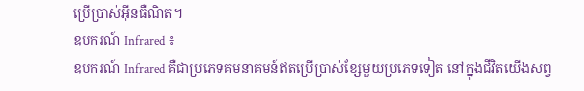ប្រើប្រាស់អ៊ីនធឺណិត។
ឧបករណ៍ Infrared ៖
ឧបករណ៍ Infrared គឺជាប្រភេទគមនាគមន៍ឥតប្រើប្រាស់ខ្សែមួយប្រភេទទៀត នៅក្នុងជីវិតយើងសព្វ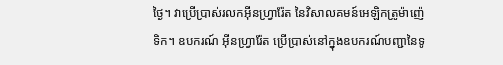ថ្ងៃ។ វាប្រើប្រាស់រលកអ៊ីនហ្វ្រារ៉ែត នៃវិសាលគមន៍អេឡិកត្រូម៉ាញ៉េទិក។ ឧបករណ៍ អ៊ីនហ្វ្រារ៉ែត ប្រើប្រាស់នៅក្នុងឧបករណ៍បញ្ជានៃទូ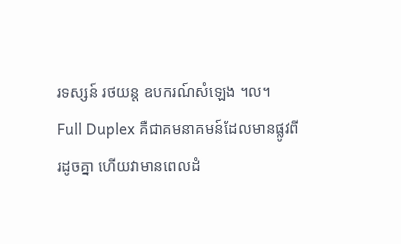រទស្សន៍ រថយន្ត ឧបករណ៍សំឡេង ។ល។
Full Duplex គឺជាគមនាគមន៍ដែលមានផ្លូវពីរដូចគ្នា ហើយវាមានពេលដំ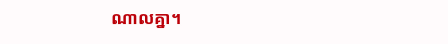ណាលគ្នា។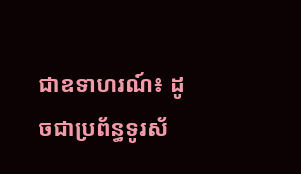ជាឧទាហរណ៍៖ ដូចជាប្រព័ន្ធទូរស័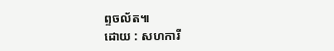ព្ទចល័ត៕
ដោយ : សហការី